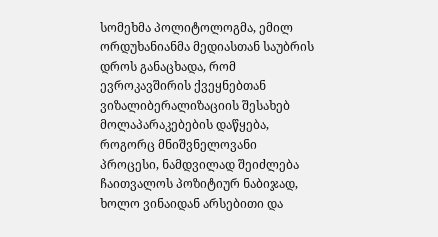სომეხმა პოლიტოლოგმა, ემილ ორდუხანიანმა მედიასთან საუბრის დროს განაცხადა, რომ ევროკავშირის ქვეყნებთან ვიზალიბერალიზაციის შესახებ მოლაპარაკებების დაწყება, როგორც მნიშვნელოვანი პროცესი, ნამდვილად შეიძლება ჩაითვალოს პოზიტიურ ნაბიჯად, ხოლო ვინაიდან არსებითი და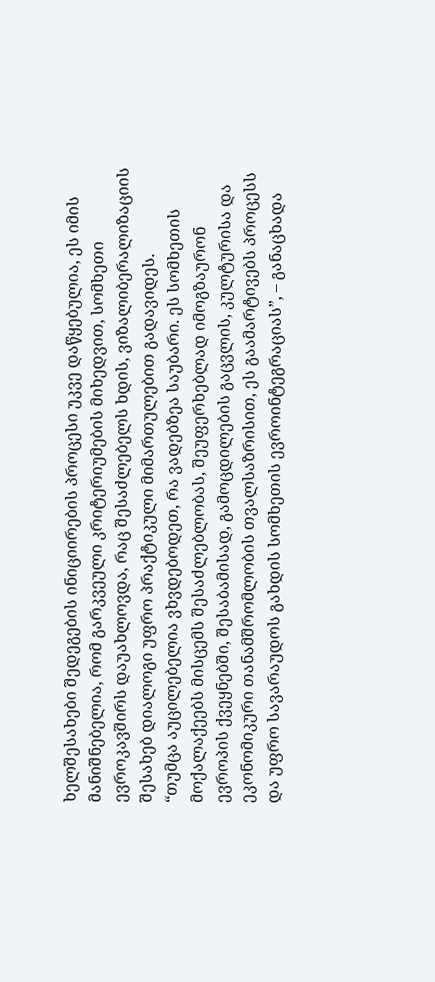ხელშესახები შედეგების ინიციირების პროცესი უკვე დაწყებულია, ეს იმის მანიშნებელია, რომ გარკვეული კრიტერიუმების მიხედვით, სომხეთი ევროკავშირს დაუახლოვდა, რაც შესაძლებელს ხდის, ვიზალიბერალიზაციის შესახებ დიალოგი უფრო პრაქტიკული მიმართულებით გადავიდეს.
“თუმცა აუცილებელია ვხვდებოდეთ, რა ვადებზეა საუბარი. ეს სომხეთის მოქალაქეებს მისცემს შესაძლებლობას, შეუფერხებლად იმოგზაურონ ევროპის ქვეყნებში, შესაბამისად, გამოცდილების გაცვლის, კულტურისა და ეკონომიკური თანამშრომლობის თვალსაზრისით, ეს გაამარტივებს პროცესს და უფრო სავარაუდოს გახდის სომხეთის ევროინტეგრაციას”, – განაცხადა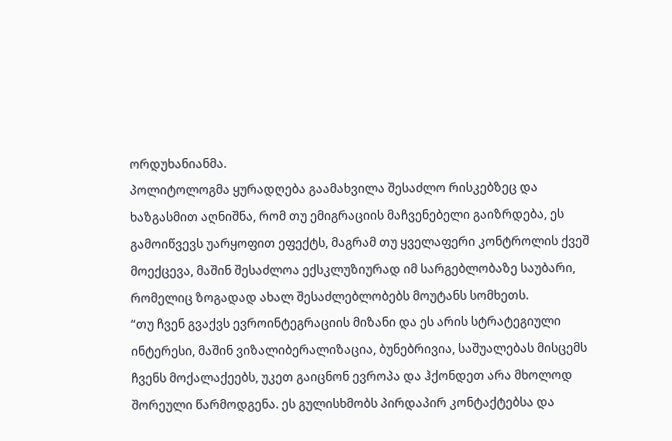ორდუხანიანმა.
პოლიტოლოგმა ყურადღება გაამახვილა შესაძლო რისკებზეც და ხაზგასმით აღნიშნა, რომ თუ ემიგრაციის მაჩვენებელი გაიზრდება, ეს გამოიწვევს უარყოფით ეფექტს, მაგრამ თუ ყველაფერი კონტროლის ქვეშ მოექცევა, მაშინ შესაძლოა ექსკლუზიურად იმ სარგებლობაზე საუბარი, რომელიც ზოგადად ახალ შესაძლებლობებს მოუტანს სომხეთს.
“თუ ჩვენ გვაქვს ევროინტეგრაციის მიზანი და ეს არის სტრატეგიული ინტერესი, მაშინ ვიზალიბერალიზაცია, ბუნებრივია, საშუალებას მისცემს ჩვენს მოქალაქეებს, უკეთ გაიცნონ ევროპა და ჰქონდეთ არა მხოლოდ შორეული წარმოდგენა. ეს გულისხმობს პირდაპირ კონტაქტებსა და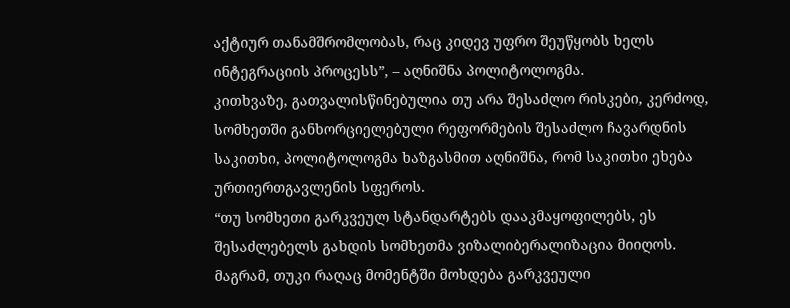აქტიურ თანამშრომლობას, რაც კიდევ უფრო შეუწყობს ხელს ინტეგრაციის პროცესს”, – აღნიშნა პოლიტოლოგმა.
კითხვაზე, გათვალისწინებულია თუ არა შესაძლო რისკები, კერძოდ, სომხეთში განხორციელებული რეფორმების შესაძლო ჩავარდნის საკითხი, პოლიტოლოგმა ხაზგასმით აღნიშნა, რომ საკითხი ეხება ურთიერთგავლენის სფეროს.
“თუ სომხეთი გარკვეულ სტანდარტებს დააკმაყოფილებს, ეს შესაძლებელს გახდის სომხეთმა ვიზალიბერალიზაცია მიიღოს. მაგრამ, თუკი რაღაც მომენტში მოხდება გარკვეული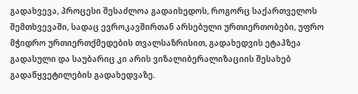გადახვევა, პროცესი შესაძლოა გადაიხედოს, როგორც საქართველოს შემთხვევაში, სადაც ევროკავშირთან არსებული ურთიერთობები, უფრო მჭიდრო ურთიერთქმედების თვალსაზრისით, გადახედვის ეტაპზეა გადასული და საუბარიც კი არის ვიზალიბერალიზაციის შესახებ გადაწყვეტილების გადახედვაზე.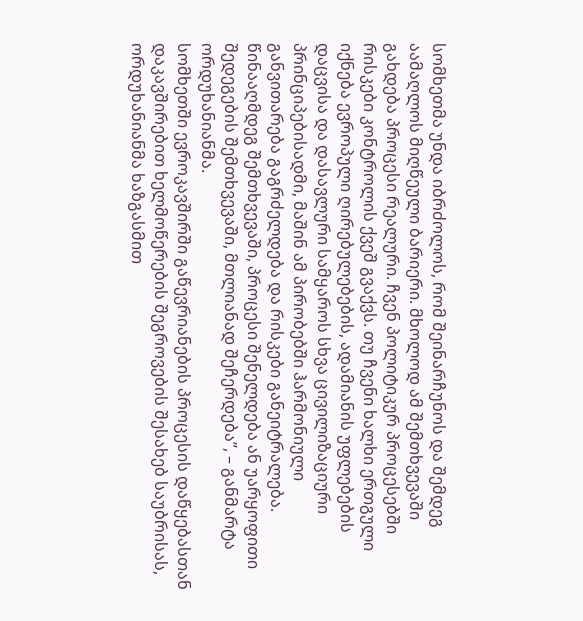სომხეთმა უნდა იბრძოლოს, რომ შეინარჩუნოს და შემდეგ აამაღლოს მიღწეული ბარიერი. მხოლოდ ამ შემთხვევაში გახდება პროცესი რეალური. ჩვენ პოლიტიკურ პროცესებში რისკები კონტროლის ქვეშ გვაქვს. თუ ჩვენი ხალხი ერთგული იქნება ევროპული ღირებულებების, ადამიანის უფლებების დაცვისა და დასავლური სამყაროს სხვა ცივილიზაციური პრინციპებისადმი, მაშინ ამ პირობებში ჰარმონიული განვითარება გაგრძელდება და რისკები განეიტრალება. წინააღმდეგ შემთხვევაში, პროცესი შენელდება ან უარყოფითი შედეგების შემთხვევაში, მთლიანად შეჩერდება”, – განმარტა ორდუხანიანმა.
სომხეთში ევროკავშირში გაწევრიანების პროცესის დაწყებასთან დაკავშირებით ხელმოწერების შეგროვების შესახებ საუბრისას, ორდუხანიანმა ხაზგასმით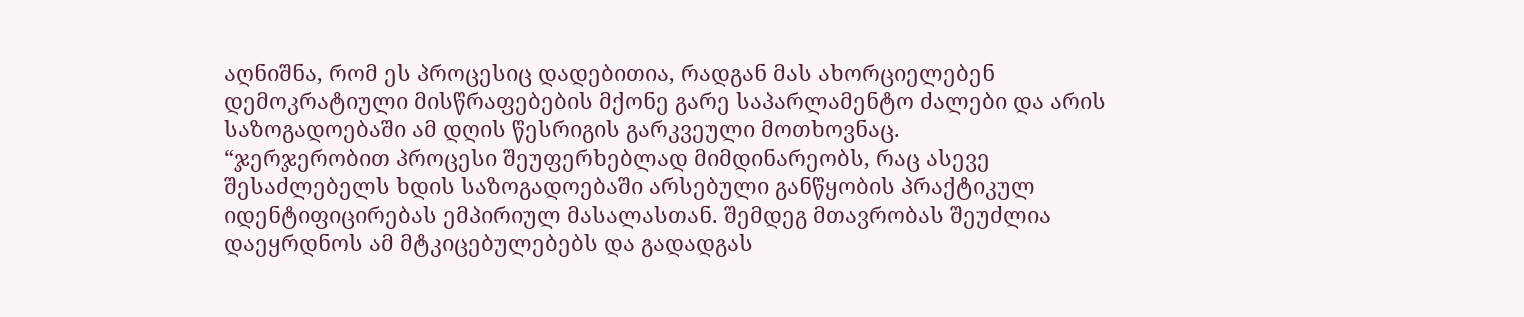აღნიშნა, რომ ეს პროცესიც დადებითია, რადგან მას ახორციელებენ დემოკრატიული მისწრაფებების მქონე გარე საპარლამენტო ძალები და არის საზოგადოებაში ამ დღის წესრიგის გარკვეული მოთხოვნაც.
“ჯერჯერობით პროცესი შეუფერხებლად მიმდინარეობს, რაც ასევე შესაძლებელს ხდის საზოგადოებაში არსებული განწყობის პრაქტიკულ იდენტიფიცირებას ემპირიულ მასალასთან. შემდეგ მთავრობას შეუძლია დაეყრდნოს ამ მტკიცებულებებს და გადადგას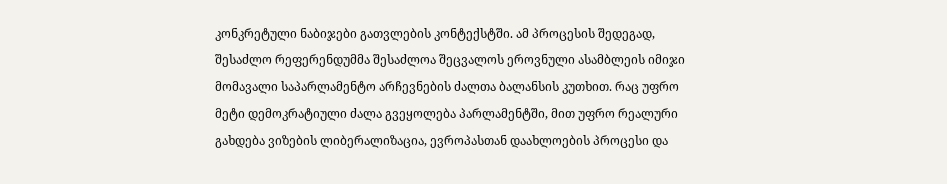კონკრეტული ნაბიჯები გათვლების კონტექსტში. ამ პროცესის შედეგად, შესაძლო რეფერენდუმმა შესაძლოა შეცვალოს ეროვნული ასამბლეის იმიჯი მომავალი საპარლამენტო არჩევნების ძალთა ბალანსის კუთხით. რაც უფრო მეტი დემოკრატიული ძალა გვეყოლება პარლამენტში, მით უფრო რეალური გახდება ვიზების ლიბერალიზაცია, ევროპასთან დაახლოების პროცესი და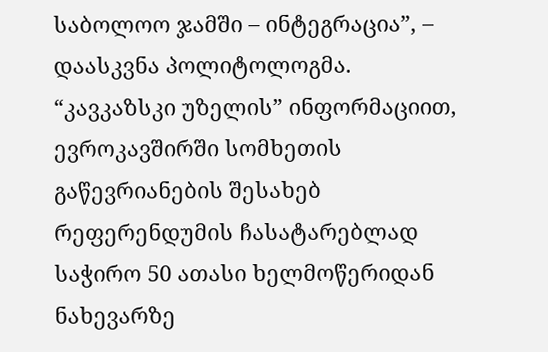საბოლოო ჯამში – ინტეგრაცია”, – დაასკვნა პოლიტოლოგმა.
“კავკაზსკი უზელის” ინფორმაციით, ევროკავშირში სომხეთის გაწევრიანების შესახებ რეფერენდუმის ჩასატარებლად საჭირო 50 ათასი ხელმოწერიდან ნახევარზე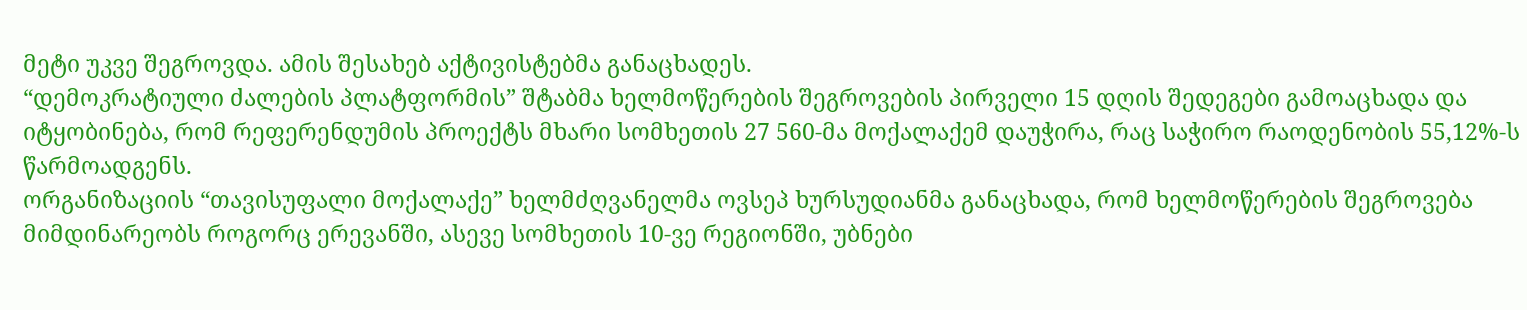მეტი უკვე შეგროვდა. ამის შესახებ აქტივისტებმა განაცხადეს.
“დემოკრატიული ძალების პლატფორმის” შტაბმა ხელმოწერების შეგროვების პირველი 15 დღის შედეგები გამოაცხადა და იტყობინება, რომ რეფერენდუმის პროექტს მხარი სომხეთის 27 560-მა მოქალაქემ დაუჭირა, რაც საჭირო რაოდენობის 55,12%-ს წარმოადგენს.
ორგანიზაციის “თავისუფალი მოქალაქე” ხელმძღვანელმა ოვსეპ ხურსუდიანმა განაცხადა, რომ ხელმოწერების შეგროვება მიმდინარეობს როგორც ერევანში, ასევე სომხეთის 10-ვე რეგიონში, უბნები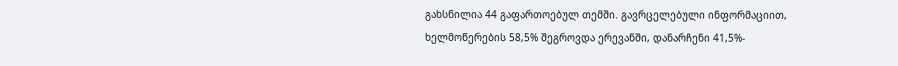გახსნილია 44 გაფართოებულ თემში. გავრცელებული ინფორმაციით, ხელმოწერების 58,5% შეგროვდა ერევანში, დანარჩენი 41,5%-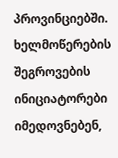პროვინციებში. ხელმოწერების შეგროვების ინიციატორები იმედოვნებენ,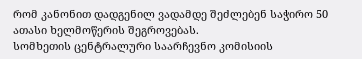რომ კანონით დადგენილ ვადამდე შეძლებენ საჭირო 50 ათასი ხელმოწერის შეგროვებას.
სომხეთის ცენტრალური საარჩევნო კომისიის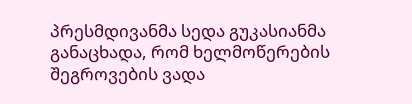პრესმდივანმა სედა გუკასიანმა განაცხადა, რომ ხელმოწერების შეგროვების ვადა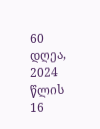60 დღეა, 2024 წლის 16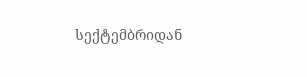სექტემბრიდან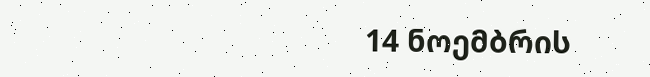14 ნოემბრის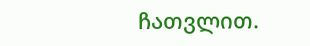ჩათვლით.